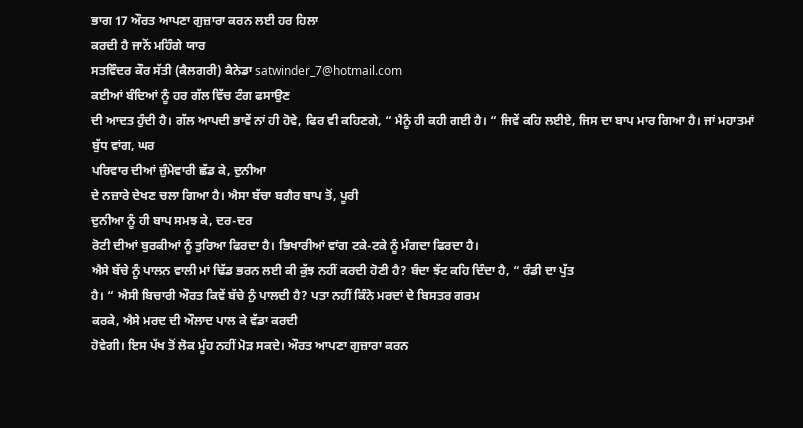ਭਾਗ 17 ਔਰਤ ਆਪਣਾ ਗੁਜ਼ਾਰਾ ਕਰਨ ਲਈ ਹਰ ਹਿਲਾ
ਕਰਦੀ ਹੈ ਜਾਨੋਂ ਮਹਿੰਗੇ ਯਾਰ
ਸਤਵਿੰਦਰ ਕੌਰ ਸੱਤੀ (ਕੈਲਗਰੀ) ਕੈਨੇਡਾ satwinder_7@hotmail.com
ਕਈਆਂ ਬੰਦਿਆਂ ਨੂੰ ਹਰ ਗੱਲ ਵਿੱਚ ਟੰਗ ਫਸਾਉਣ
ਦੀ ਆਦਤ ਹੁੰਦੀ ਹੈ। ਗੱਲ ਆਪਦੀ ਭਾਵੇਂ ਨਾਂ ਹੀ ਹੋਵੇ, ਫਿਰ ਵੀ ਕਹਿਣਗੇ, “ ਮੈਨੂੰ ਹੀ ਕਹੀ ਗਈ ਹੈ। “ ਜਿਵੇਂ ਕਹਿ ਲਈਏ, ਜਿਸ ਦਾ ਬਾਪ ਮਾਰ ਗਿਆ ਹੈ। ਜਾਂ ਮਹਾਤਮਾਂ
ਬੁੱਧ ਵਾਂਗ, ਘਰ
ਪਰਿਵਾਰ ਦੀਆਂ ਜ਼ੁੰਮੇਵਾਰੀ ਛੱਡ ਕੇ, ਦੁਨੀਆ
ਦੇ ਨਜ਼ਾਰੇ ਦੇਖਣ ਚਲਾ ਗਿਆ ਹੈ। ਐਸਾ ਬੱਚਾ ਬਗੈਰ ਬਾਪ ਤੋਂ, ਪੂਰੀ
ਦੁਨੀਆ ਨੂੰ ਹੀ ਬਾਪ ਸਮਝ ਕੇ, ਦਰ-ਦਰ
ਰੋਟੀ ਦੀਆਂ ਬੁਰਕੀਆਂ ਨੂੰ ਤੁਰਿਆ ਫਿਰਦਾ ਹੈ। ਭਿਖਾਰੀਆਂ ਵਾਂਗ ਟਕੇ-ਟਕੇ ਨੂੰ ਮੰਗਦਾ ਫਿਰਦਾ ਹੈ।
ਐਸੇ ਬੱਚੇ ਨੂੰ ਪਾਲਨ ਵਾਲੀ ਮਾਂ ਢਿੱਡ ਭਰਨ ਲਈ ਕੀ ਕੁੱਝ ਨਹੀਂ ਕਰਦੀ ਹੋਣੀ ਹੈ? ਬੰਦਾ ਝੱਟ ਕਹਿ ਦਿੰਦਾ ਹੈ, “ ਰੰਡੀ ਦਾ ਪੁੱਤ
ਹੈ। “ ਐਸੀ ਬਿਚਾਰੀ ਔਰਤ ਕਿਵੇਂ ਬੱਚੇ ਨੁੰ ਪਾਲਦੀ ਹੈ? ਪਤਾ ਨਹੀਂ ਕਿੰਨੇ ਮਰਦਾਂ ਦੇ ਬਿਸਤਰ ਗਰਮ
ਕਰਕੇ, ਐਸੇ ਮਰਦ ਦੀ ਔਲਾਦ ਪਾਲ ਕੇ ਵੱਡਾ ਕਰਦੀ
ਹੋਵੇਗੀ। ਇਸ ਪੱਖ ਤੋਂ ਲੋਕ ਮੂੰਹ ਨਹੀਂ ਮੋੜ ਸਕਦੇ। ਔਰਤ ਆਪਣਾ ਗੁਜ਼ਾਰਾ ਕਰਨ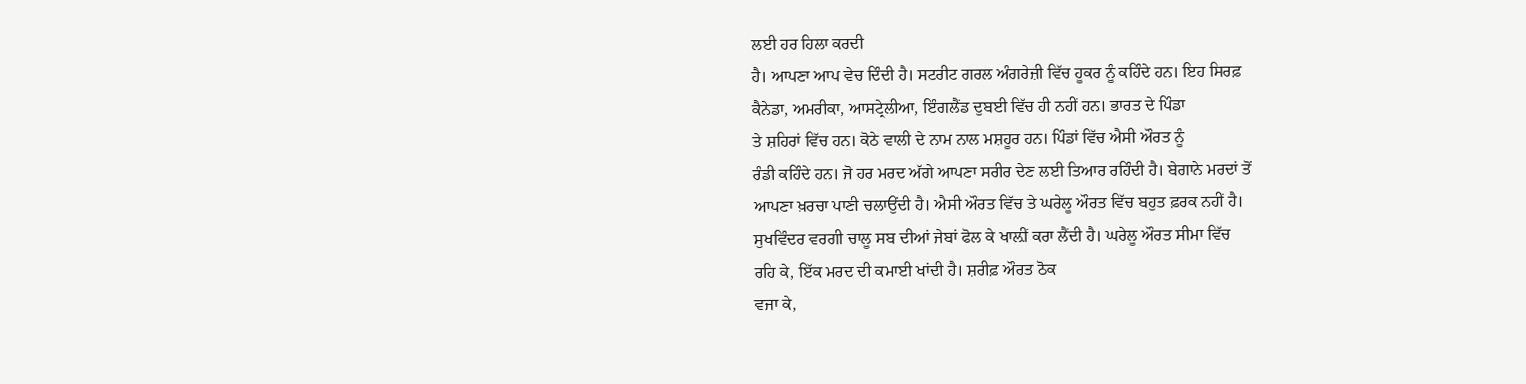ਲਈ ਹਰ ਹਿਲਾ ਕਰਦੀ
ਹੈ। ਆਪਣਾ ਆਪ ਵੇਚ ਦਿੰਦੀ ਹੈ। ਸਟਰੀਟ ਗਰਲ ਅੰਗਰੇਜ਼ੀ ਵਿੱਚ ਹੂਕਰ ਨੂੰ ਕਹਿੰਦੇ ਹਨ। ਇਹ ਸਿਰਫ਼
ਕੈਨੇਡਾ, ਅਮਰੀਕਾ, ਆਸਟ੍ਰੇਲੀਆ, ਇੰਗਲੈਂਡ ਦੁਬਈ ਵਿੱਚ ਹੀ ਨਹੀਂ ਹਨ। ਭਾਰਤ ਦੇ ਪਿੰਡਾ
ਤੇ ਸ਼ਹਿਰਾਂ ਵਿੱਚ ਹਨ। ਕੋਠੇ ਵਾਲੀ ਦੇ ਨਾਮ ਨਾਲ ਮਸ਼ਹੂਰ ਹਨ। ਪਿੰਡਾਂ ਵਿੱਚ ਐਸੀ ਔਰਤ ਨੂੰ
ਰੰਡੀ ਕਹਿੰਦੇ ਹਨ। ਜੋ ਹਰ ਮਰਦ ਅੱਗੇ ਆਪਣਾ ਸਰੀਰ ਦੇਣ ਲਈ ਤਿਆਰ ਰਹਿੰਦੀ ਹੈ। ਬੇਗਾਨੇ ਮਰਦਾਂ ਤੋਂ
ਆਪਣਾ ਖ਼ਰਚਾ ਪਾਣੀ ਚਲਾਉਂਦੀ ਹੈ। ਐਸੀ ਔਰਤ ਵਿੱਚ ਤੇ ਘਰੇਲੂ ਔਰਤ ਵਿੱਚ ਬਹੁਤ ਫ਼ਰਕ ਨਹੀਂ ਹੈ।
ਸੁਖਵਿੰਦਰ ਵਰਗੀ ਚਾਲੂ ਸਬ ਦੀਆਂ ਜੇਬਾਂ ਫੋਲ ਕੇ ਖਾਲ਼ੀਂ ਕਰਾ ਲੈਂਦੀ ਹੈ। ਘਰੇਲੂ ਔਰਤ ਸੀਮਾ ਵਿੱਚ
ਰਹਿ ਕੇ, ਇੱਕ ਮਰਦ ਦੀ ਕਮਾਈ ਖਾਂਦੀ ਹੈ। ਸ਼ਰੀਫ਼ ਔਰਤ ਠੋਕ
ਵਜਾ ਕੇ,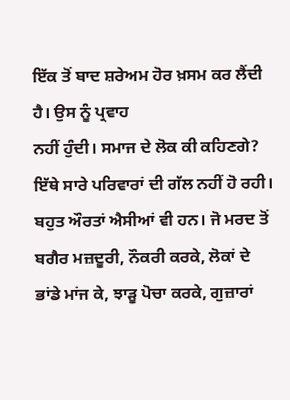ਇੱਕ ਤੋਂ ਬਾਦ ਸ਼ਰੇਅਮ ਹੋਰ ਖ਼ਸਮ ਕਰ ਲੈਂਦੀ ਹੈ। ਉਸ ਨੂੰ ਪ੍ਰਵਾਹ
ਨਹੀਂ ਹੁੰਦੀ। ਸਮਾਜ ਦੇ ਲੋਕ ਕੀ ਕਹਿਣਗੇ?
ਇੱਥੇ ਸਾਰੇ ਪਰਿਵਾਰਾਂ ਦੀ ਗੱਲ ਨਹੀਂ ਹੋ ਰਹੀ।
ਬਹੁਤ ਔਰਤਾਂ ਐਸੀਆਂ ਵੀ ਹਨ। ਜੋ ਮਰਦ ਤੋਂ ਬਗੈਰ ਮਜ਼ਦੂਰੀ, ਨੌਕਰੀ ਕਰਕੇ, ਲੋਕਾਂ ਦੇ ਭਾਂਡੇ ਮਾਂਜ ਕੇ, ਝਾੜੂ ਪੋਚਾ ਕਰਕੇ, ਗੁਜ਼ਾਰਾਂ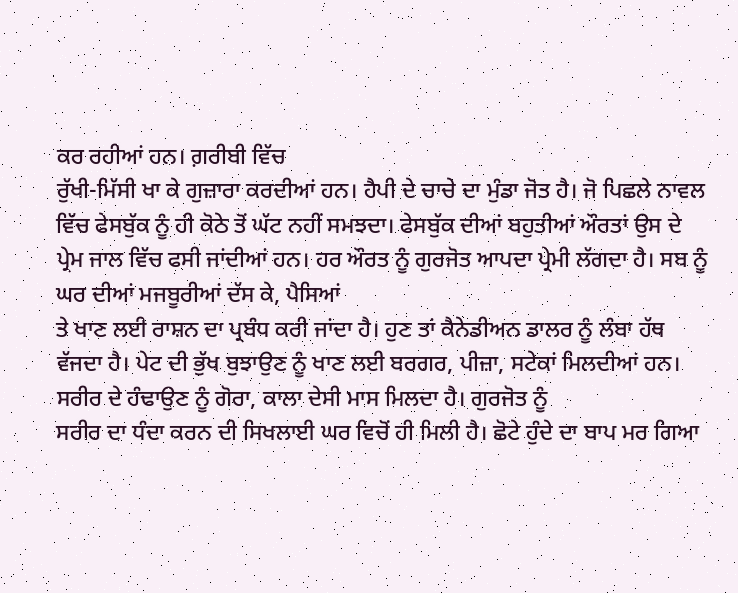ਕਰ ਰਹੀਆਂ ਹਨ। ਗ਼ਰੀਬੀ ਵਿੱਚ
ਰੁੱਖੀ-ਮਿੱਸੀ ਖਾ ਕੇ ਗੁਜ਼ਾਰਾ ਕਰਦੀਆਂ ਹਨ। ਹੈਪੀ ਦੇ ਚਾਚੇ ਦਾ ਮੁੰਡਾ ਜੋਤ ਹੈ। ਜੋ ਪਿਛਲੇ ਨਾਵਲ
ਵਿੱਚ ਫੇਸਬੁੱਕ ਨੂੰ ਹੀ ਕੋਠੇ ਤੋਂ ਘੱਟ ਨਹੀਂ ਸਮਝਦਾ। ਫੇਸਬੁੱਕ ਦੀਆਂ ਬਹੁਤੀਆਂ ਔਰਤਾਂ ਉਸ ਦੇ
ਪ੍ਰੇਮ ਜਾਲ ਵਿੱਚ ਫਸੀ ਜਾਂਦੀਆਂ ਹਨ। ਹਰ ਔਰਤ ਨੂੰ ਗੁਰਜੋਤ ਆਪਦਾ ਪ੍ਰੇਮੀ ਲੱਗਦਾ ਹੈ। ਸਬ ਨੂੰ
ਘਰ ਦੀਆਂ ਮਜਬੂਰੀਆਂ ਦੱਸ ਕੇ, ਪੈਸਿਆਂ
ਤੇ ਖਾਣ ਲਈ ਰਾਸ਼ਨ ਦਾ ਪ੍ਰਬੰਧ ਕਰੀ ਜਾਂਦਾ ਹੈ। ਹੁਣ ਤਾਂ ਕੈਨੇਡੀਅਨ ਡਾਲਰ ਨੂੰ ਲੰਬਾ ਹੱਥ
ਵੱਜਦਾ ਹੈ। ਪੇਟ ਦੀ ਭੁੱਖ ਬੁਝਾਉਣ ਨੂੰ ਖਾਣ ਲਈ ਬਰਗਰ, ਪੀਜ਼ਾ, ਸਟੇਕਾਂ ਮਿਲਦੀਆਂ ਹਨ। ਸਰੀਰ ਦੇ ਹੰਢਾਉਣ ਨੂੰ ਗੋਰਾ, ਕਾਲਾ ਦੇਸੀ ਮਾਸ ਮਿਲਦਾ ਹੈ। ਗੁਰਜੋਤ ਨੂੰ
ਸਰੀਰ ਦਾ ਧੰਦਾ ਕਰਨ ਦੀ ਸਿਖਲਾਈ ਘਰ ਵਿਚੋਂ ਹੀ ਮਿਲੀ ਹੈ। ਛੋਟੇ ਹੁੰਦੇ ਦਾ ਬਾਪ ਮਰ ਗਿਆ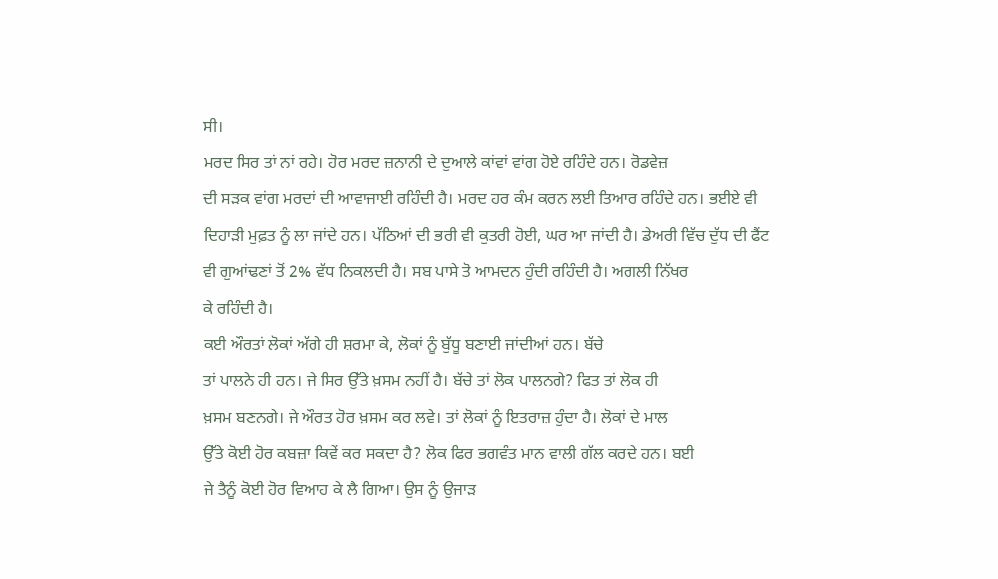ਸੀ।
ਮਰਦ ਸਿਰ ਤਾਂ ਨਾਂ ਰਹੇ। ਹੋਰ ਮਰਦ ਜ਼ਨਾਨੀ ਦੇ ਦੁਆਲੇ ਕਾਂਵਾਂ ਵਾਂਗ ਹੋਏ ਰਹਿੰਦੇ ਹਨ। ਰੋਡਵੇਜ਼
ਦੀ ਸੜਕ ਵਾਂਗ ਮਰਦਾਂ ਦੀ ਆਵਾਜਾਈ ਰਹਿੰਦੀ ਹੈ। ਮਰਦ ਹਰ ਕੰਮ ਕਰਨ ਲਈ ਤਿਆਰ ਰਹਿੰਦੇ ਹਨ। ਭਈਏ ਵੀ
ਦਿਹਾੜੀ ਮੁਫ਼ਤ ਨੂੰ ਲਾ ਜਾਂਦੇ ਹਨ। ਪੱਠਿਆਂ ਦੀ ਭਰੀ ਵੀ ਕੁਤਰੀ ਹੋਈ, ਘਰ ਆ ਜਾਂਦੀ ਹੈ। ਡੇਅਰੀ ਵਿੱਚ ਦੁੱਧ ਦੀ ਫੈਂਟ
ਵੀ ਗੁਆਂਢਣਾਂ ਤੋਂ 2% ਵੱਧ ਨਿਕਲਦੀ ਹੈ। ਸਬ ਪਾਸੇ ਤੋ ਆਮਦਨ ਹੁੰਦੀ ਰਹਿੰਦੀ ਹੈ। ਅਗਲੀ ਨਿੱਖਰ
ਕੇ ਰਹਿੰਦੀ ਹੈ।
ਕਈ ਔਰਤਾਂ ਲੋਕਾਂ ਅੱਗੇ ਹੀ ਸ਼ਰਮਾ ਕੇ, ਲੋਕਾਂ ਨੂੰ ਬੁੱਧੂ ਬਣਾਈ ਜਾਂਦੀਆਂ ਹਨ। ਬੱਚੇ
ਤਾਂ ਪਾਲਨੇ ਹੀ ਹਨ। ਜੇ ਸਿਰ ਉੱਤੇ ਖ਼ਸਮ ਨਹੀਂ ਹੈ। ਬੱਚੇ ਤਾਂ ਲੋਕ ਪਾਲਨਗੇ? ਫਿਤ ਤਾਂ ਲੋਕ ਹੀ
ਖ਼ਸਮ ਬਣਨਗੇ। ਜੇ ਔਰਤ ਹੋਰ ਖ਼ਸਮ ਕਰ ਲਵੇ। ਤਾਂ ਲੋਕਾਂ ਨੂੰ ਇਤਰਾਜ਼ ਹੁੰਦਾ ਹੈ। ਲੋਕਾਂ ਦੇ ਮਾਲ
ਉੱਤੇ ਕੋਈ ਹੋਰ ਕਬਜ਼ਾ ਕਿਵੇਂ ਕਰ ਸਕਦਾ ਹੈ? ਲੋਕ ਫਿਰ ਭਗਵੰਤ ਮਾਨ ਵਾਲੀ ਗੱਲ ਕਰਦੇ ਹਨ। ਬਈ
ਜੇ ਤੈਨੂੰ ਕੋਈ ਹੋਰ ਵਿਆਹ ਕੇ ਲੈ ਗਿਆ। ਉਸ ਨੂੰ ਉਜਾੜ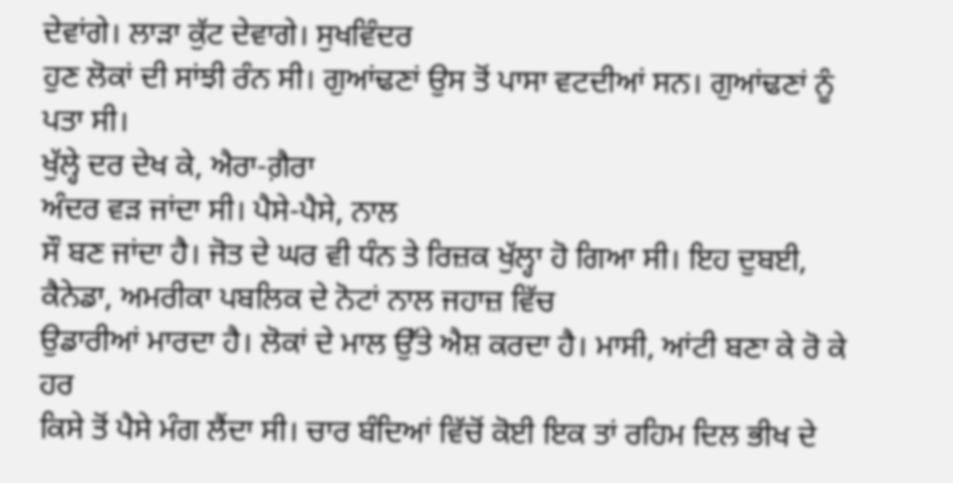ਦੇਵਾਂਗੇ। ਲਾੜਾ ਕੁੱਟ ਦੇਵਾਗੇ। ਸੁਖਵਿੰਦਰ
ਹੁਣ ਲੋਕਾਂ ਦੀ ਸਾਂਝੀ ਰੰਨ ਸੀ। ਗੁਆਂਢਣਾਂ ਉਸ ਤੋਂ ਪਾਸਾ ਵਟਦੀਆਂ ਸਨ। ਗੁਆਂਢਣਾਂ ਨੂੰ ਪਤਾ ਸੀ।
ਖੁੱਲ੍ਹੇ ਦਰ ਦੇਖ ਕੇ, ਐਰਾ-ਗ਼ੈਰਾ
ਅੰਦਰ ਵੜ ਜਾਂਦਾ ਸੀ। ਪੈਸੇ-ਪੈਸੇ, ਨਾਲ
ਸੌ ਬਣ ਜਾਂਦਾ ਹੈ। ਜੋਤ ਦੇ ਘਰ ਵੀ ਧੰਨ ਤੇ ਰਿਜ਼ਕ ਖੁੱਲ੍ਹਾ ਹੋ ਗਿਆ ਸੀ। ਇਹ ਦੁਬਈ, ਕੈਨੇਡਾ, ਅਮਰੀਕਾ ਪਬਲਿਕ ਦੇ ਨੋਟਾਂ ਨਾਲ ਜਹਾਜ਼ ਵਿੱਚ
ਉਡਾਰੀਆਂ ਮਾਰਦਾ ਹੈ। ਲੋਕਾਂ ਦੇ ਮਾਲ ਉੱਤੇ ਐਸ਼ ਕਰਦਾ ਹੈ। ਮਾਸੀ, ਆਂਟੀ ਬਣਾ ਕੇ ਰੋ ਕੇ ਹਰ
ਕਿਸੇ ਤੋਂ ਪੈਸੇ ਮੰਗ ਲੈਂਦਾ ਸੀ। ਚਾਰ ਬੰਦਿਆਂ ਵਿੱਚੋਂ ਕੋਈ ਇਕ ਤਾਂ ਰਹਿਮ ਦਿਲ ਭੀਖ ਦੇ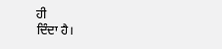ਹੀ
ਦਿੰਦਾ ਹੈ।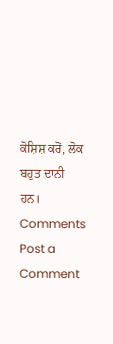ਕੋਸ਼ਿਸ਼ ਕਰੋਂ, ਲੋਕ ਬਹੁਤ ਦਾਨੀ ਹਨ।
Comments
Post a Comment